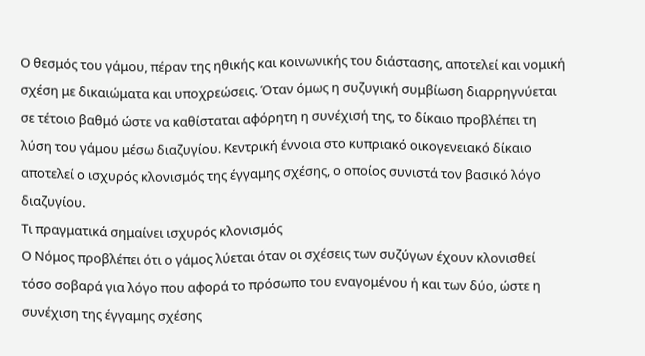Ο θεσμός του γάμου, πέραν της ηθικής και κοινωνικής του διάστασης, αποτελεί και νομική σχέση με δικαιώματα και υποχρεώσεις. Όταν όμως η συζυγική συμβίωση διαρρηγνύεται σε τέτοιο βαθμό ώστε να καθίσταται αφόρητη η συνέχισή της, το δίκαιο προβλέπει τη λύση του γάμου μέσω διαζυγίου. Κεντρική έννοια στο κυπριακό οικογενειακό δίκαιο αποτελεί ο ισχυρός κλονισμός της έγγαμης σχέσης, ο οποίος συνιστά τον βασικό λόγο διαζυγίου.
Τι πραγματικά σημαίνει ισχυρός κλονισμός
Ο Νόμος προβλέπει ότι ο γάμος λύεται όταν οι σχέσεις των συζύγων έχουν κλονισθεί τόσο σοβαρά για λόγο που αφορά το πρόσωπο του εναγομένου ή και των δύο, ώστε η συνέχιση της έγγαμης σχέσης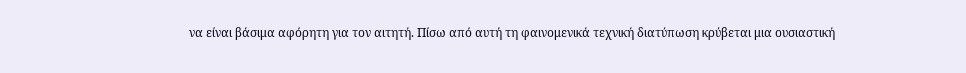να είναι βάσιμα αφόρητη για τον αιτητή. Πίσω από αυτή τη φαινομενικά τεχνική διατύπωση κρύβεται μια ουσιαστική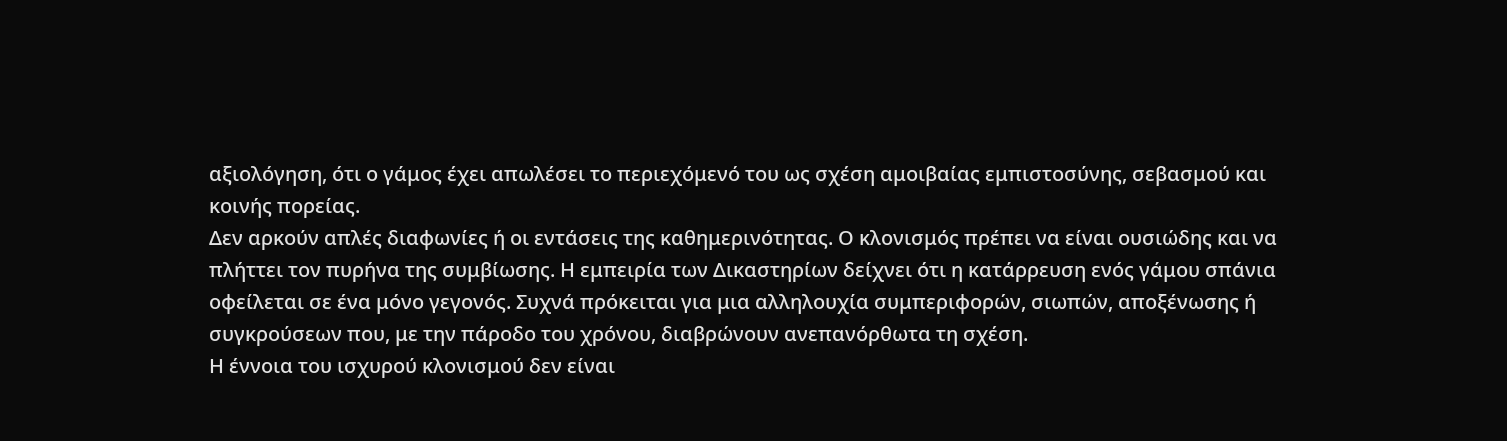αξιολόγηση, ότι ο γάμος έχει απωλέσει το περιεχόμενό του ως σχέση αμοιβαίας εμπιστοσύνης, σεβασμού και κοινής πορείας.
Δεν αρκούν απλές διαφωνίες ή οι εντάσεις της καθημερινότητας. Ο κλονισμός πρέπει να είναι ουσιώδης και να πλήττει τον πυρήνα της συμβίωσης. Η εμπειρία των Δικαστηρίων δείχνει ότι η κατάρρευση ενός γάμου σπάνια οφείλεται σε ένα μόνο γεγονός. Συχνά πρόκειται για μια αλληλουχία συμπεριφορών, σιωπών, αποξένωσης ή συγκρούσεων που, με την πάροδο του χρόνου, διαβρώνουν ανεπανόρθωτα τη σχέση.
Η έννοια του ισχυρού κλονισμού δεν είναι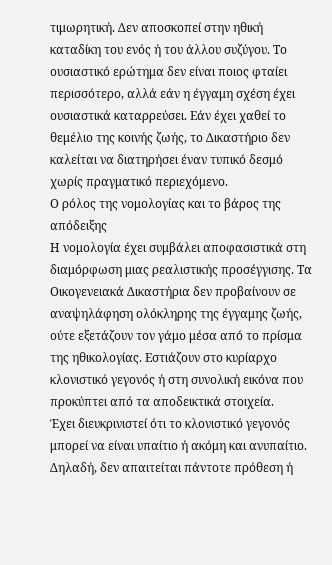τιμωρητική. Δεν αποσκοπεί στην ηθική καταδίκη του ενός ή του άλλου συζύγου. Το ουσιαστικό ερώτημα δεν είναι ποιος φταίει περισσότερο, αλλά εάν η έγγαμη σχέση έχει ουσιαστικά καταρρεύσει. Εάν έχει χαθεί το θεμέλιο της κοινής ζωής, το Δικαστήριο δεν καλείται να διατηρήσει έναν τυπικό δεσμό χωρίς πραγματικό περιεχόμενο.
Ο ρόλος της νομολογίας και το βάρος της απόδειξης
Η νομολογία έχει συμβάλει αποφασιστικά στη διαμόρφωση μιας ρεαλιστικής προσέγγισης. Τα Οικογενειακά Δικαστήρια δεν προβαίνουν σε αναψηλάφηση ολόκληρης της έγγαμης ζωής, ούτε εξετάζουν τον γάμο μέσα από το πρίσμα της ηθικολογίας. Εστιάζουν στο κυρίαρχο κλονιστικό γεγονός ή στη συνολική εικόνα που προκύπτει από τα αποδεικτικά στοιχεία.
Έχει διευκρινιστεί ότι το κλονιστικό γεγονός μπορεί να είναι υπαίτιο ή ακόμη και ανυπαίτιο. Δηλαδή, δεν απαιτείται πάντοτε πρόθεση ή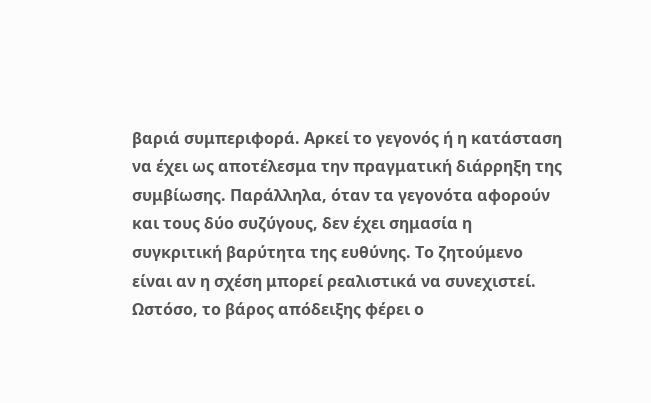βαριά συμπεριφορά. Αρκεί το γεγονός ή η κατάσταση να έχει ως αποτέλεσμα την πραγματική διάρρηξη της συμβίωσης. Παράλληλα, όταν τα γεγονότα αφορούν και τους δύο συζύγους, δεν έχει σημασία η συγκριτική βαρύτητα της ευθύνης. Το ζητούμενο είναι αν η σχέση μπορεί ρεαλιστικά να συνεχιστεί.
Ωστόσο, το βάρος απόδειξης φέρει ο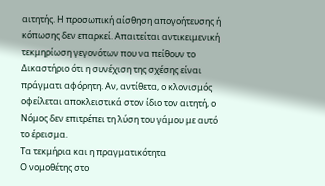αιτητής. Η προσωπική αίσθηση απογοήτευσης ή κόπωσης δεν επαρκεί. Απαιτείται αντικειμενική τεκμηρίωση γεγονότων που να πείθουν το Δικαστήριο ότι η συνέχιση της σχέσης είναι πράγματι αφόρητη. Αν, αντίθετα, ο κλονισμός οφείλεται αποκλειστικά στον ίδιο τον αιτητή, ο Νόμος δεν επιτρέπει τη λύση του γάμου με αυτό το έρεισμα.
Τα τεκμήρια και η πραγματικότητα
Ο νομοθέτης στο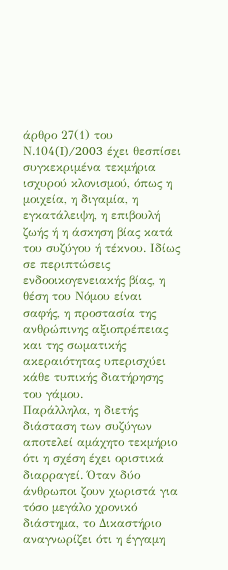άρθρο 27(1) του Ν.104(I)/2003 έχει θεσπίσει συγκεκριμένα τεκμήρια ισχυρού κλονισμού, όπως η μοιχεία, η διγαμία, η εγκατάλειψη, η επιβουλή ζωής ή η άσκηση βίας κατά του συζύγου ή τέκνου. Ιδίως σε περιπτώσεις ενδοοικογενειακής βίας, η θέση του Νόμου είναι σαφής, η προστασία της ανθρώπινης αξιοπρέπειας και της σωματικής ακεραιότητας υπερισχύει κάθε τυπικής διατήρησης του γάμου.
Παράλληλα, η διετής διάσταση των συζύγων αποτελεί αμάχητο τεκμήριο ότι η σχέση έχει οριστικά διαρραγεί. Όταν δύο άνθρωποι ζουν χωριστά για τόσο μεγάλο χρονικό διάστημα, το Δικαστήριο αναγνωρίζει ότι η έγγαμη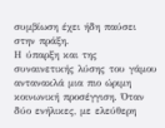συμβίωση έχει ήδη παύσει στην πράξη.
Η ύπαρξη και της συναινετικής λύσης του γάμου αντανακλά μια πιο ώριμη κοινωνική προσέγγιση. Όταν δύο ενήλικες, με ελεύθερη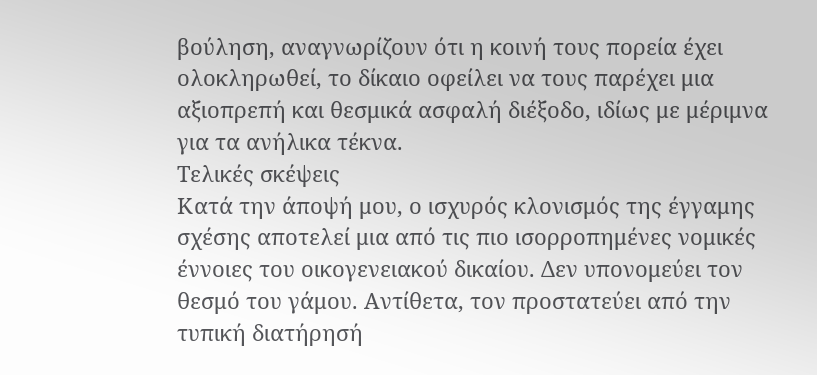βούληση, αναγνωρίζουν ότι η κοινή τους πορεία έχει ολοκληρωθεί, το δίκαιο οφείλει να τους παρέχει μια αξιοπρεπή και θεσμικά ασφαλή διέξοδο, ιδίως με μέριμνα για τα ανήλικα τέκνα.
Τελικές σκέψεις
Κατά την άποψή μου, ο ισχυρός κλονισμός της έγγαμης σχέσης αποτελεί μια από τις πιο ισορροπημένες νομικές έννοιες του οικογενειακού δικαίου. Δεν υπονομεύει τον θεσμό του γάμου. Αντίθετα, τον προστατεύει από την τυπική διατήρησή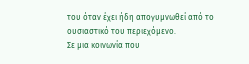του όταν έχει ήδη απογυμνωθεί από το ουσιαστικό του περιεχόμενο.
Σε μια κοινωνία που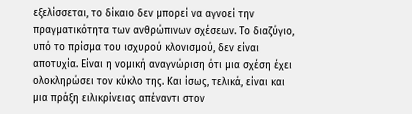εξελίσσεται, το δίκαιο δεν μπορεί να αγνοεί την πραγματικότητα των ανθρώπινων σχέσεων. Το διαζύγιο, υπό το πρίσμα του ισχυρού κλονισμού, δεν είναι αποτυχία. Είναι η νομική αναγνώριση ότι μια σχέση έχει ολοκληρώσει τον κύκλο της. Και ίσως, τελικά, είναι και μια πράξη ειλικρίνειας απέναντι στον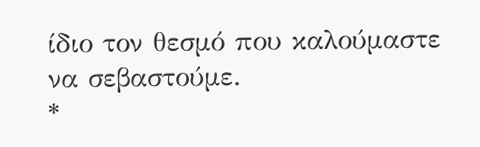ίδιο τον θεσμό που καλούμαστε να σεβαστούμε.
*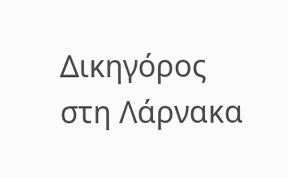Δικηγόρος στη Λάρνακα